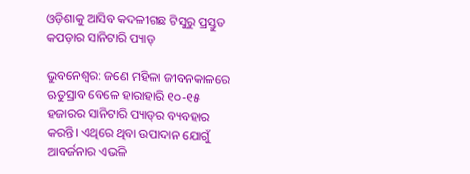ଓଡ଼ିଶାକୁ ଆସିବ କଦଳୀଗଛ ଟିସୁରୁ ପ୍ରସ୍ତୁତ କପଡ଼ାର ସାନିଟାରି ପ୍ୟାଡ୍‌

ଭୁବନେଶ୍ବର: ଜଣେ ମହିଳା ଜୀବନକାଳରେ ଋତୁସ୍ରାବ ବେଳେ ହାରାହାରି ୧୦-୧୫ ହଜାରର ସାନିଟାରି ପ୍ୟାଡ୍‌ର ବ୍ୟବହାର କରନ୍ତି। ଏଥିରେ ଥିବା ଉପାଦାନ ଯୋଗୁଁ ଆବର୍ଜନାର ଏଭଳି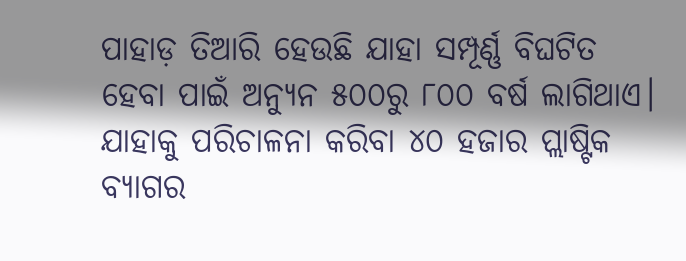ପାହାଡ଼ ତିଆରି ହେଉଛି ଯାହା ସମ୍ପୂର୍ଣ୍ଣ ବିଘଟିତ ହେବା ପାଇଁ ଅନ୍ୟୁନ ୫୦୦ରୁ ୮୦୦ ବର୍ଷ ଲାଗିଥାଏ। ଯାହାକୁ ପରିଚାଳନା କରିବା ୪୦ ହଜାର ପ୍ଲାଷ୍ଟିକ ବ୍ୟାଗର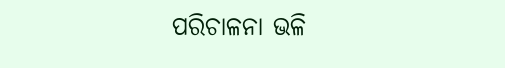ପରିଚାଳନା ଭଳି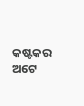କଷ୍ଟକର ଅଟେ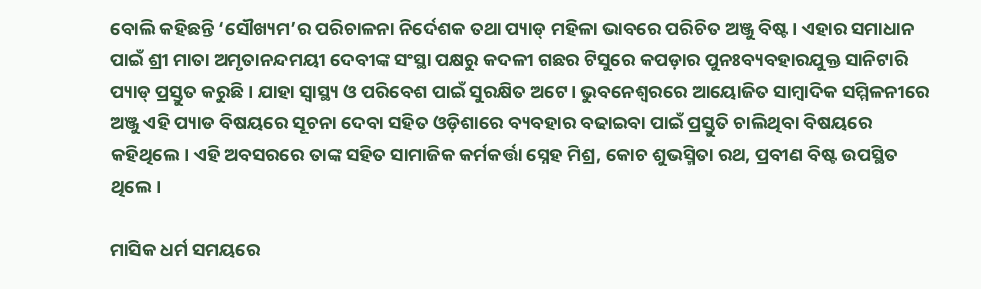ବୋଲି କହିଛନ୍ତି ‘ସୌଖ୍ୟମ’ର ପରିଚାଳନା ନିର୍ଦେଶକ ତଥା ପ୍ୟାଡ୍‌ ମହିଳା ଭାବରେ ପରିଚିତ ଅଞ୍ଜୁ ବିଷ୍ଟ। ଏହାର ସମାଧାନ ପାଇଁ ଶ୍ରୀ ମାତା ଅମୃତାନନ୍ଦମୟୀ ଦେବୀଙ୍କ ସଂସ୍ଥା ପକ୍ଷରୁ କଦଳୀ ଗଛର ଟିସୁରେ କପଡ଼ାର ପୁନଃବ୍ୟବହାରଯୁକ୍ତ ସାନିଟାରି ପ୍ୟାଡ୍‌ ପ୍ରସ୍ତୁତ କରୁଛି। ଯାହା ସ୍ବାସ୍ଥ୍ୟ ଓ ପରିବେଶ ପାଇଁ ସୁରକ୍ଷିତ ଅଟେ। ଭୁବନେଶ୍ବରରେ ଆୟୋଜିତ ସାମ୍ବାଦିକ ସମ୍ମିଳନୀରେ ଅଞ୍ଜୁ ଏହି ପ୍ୟାଡ ବିଷୟରେ ସୂଚନା ଦେବା ସହିତ ଓଡ଼ିଶାରେ ବ୍ୟବହାର ବଢାଇବା ପାଇଁ ପ୍ରସ୍ତୁତି ଚାଲିଥିବା ବିଷୟରେ କହିଥିଲେ। ଏହି ଅବସରରେ ତାଙ୍କ ସହିତ ସାମାଜିକ କର୍ମକର୍ତ୍ତା ସ୍ନେହ ମିଶ୍ର, କୋଚ ଶୁଭସ୍ମିତା ରଥ, ପ୍ରବୀଣ ବିଷ୍ଟ ଉପସ୍ଥିତ ଥିଲେ।

ମାସିକ ଧର୍ମ ସମୟରେ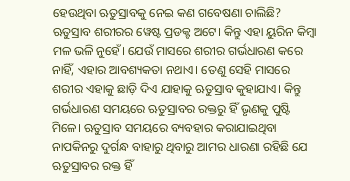ହେଉଥିବା ଋତୁସ୍ରାବକୁ ନେଇ କଣ ଗବେଷଣା ଚାଲିଛି?
ଋତୁସ୍ରାବ ଶରୀରର ୱେଷ୍ଟ ପ୍ରଡକ୍ଟ ଅଟେ। କିନ୍ତୁ ଏହା ୟୁରିନ କିମ୍ବା ମଳ ଭଳି ନୁହେଁ। ଯେଉଁ ମାସରେ ଶରୀର ଗର୍ଭଧାରଣ କରେ ନାହିଁ, ଏହାର ଆବଶ୍ୟକତା ନଥାଏ। ତେଣୁ ସେହି ମାସରେ ଶରୀର ଏହାକୁ ଛାଡ଼ି ଦିଏ ଯାହାକୁ ଋତୁସ୍ରାବ କୁହାଯାଏ। କିନ୍ତୁ ଗର୍ଭଧାରଣ ସମୟରେ ଋତୁସ୍ରାବର ରକ୍ତରୁ ହିଁ ଭୃଣକୁ ପୁଷ୍ଟି ମିଳେ। ଋତୁସ୍ରାବ ସମୟରେ ବ୍ୟବହାର କରାଯାଇଥିବା ନାପକିନରୁ ଦୁର୍ଗନ୍ଧ ବାହାରୁ ଥିବାରୁ ଆମର ଧାରଣା ରହିଛି ଯେ ଋତୁସ୍ରାବର ରକ୍ତ ହିଁ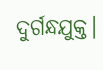ଦୁର୍ଗନ୍ଧଯୁକ୍ତ।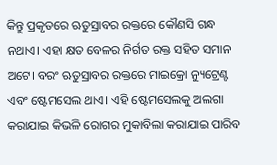କିନ୍ତୁ ପ୍ରକୃତରେ ଋତୁସ୍ରାବର ରକ୍ତରେ କୌଣସି ଗନ୍ଧ ନଥାଏ। ଏହା କ୍ଷତ ବେଳର ନିର୍ଗତ ରକ୍ତ ସହିତ ସମାନ ଅଟେ। ବରଂ ଋତୁସ୍ରାବର ରକ୍ତରେ ମାଇକ୍ରୋ ନ୍ୟୁଟ୍ରେଣ୍ଟ ଏବଂ ଷ୍ଟେମସେଲ ଥାଏ। ଏହି ଷ୍ଟେମସେଲକୁ ଅଲଗା କରାଯାଇ କିଭଳି ରୋଗର ମୁକାବିଲା କରାଯାଇ ପାରିବ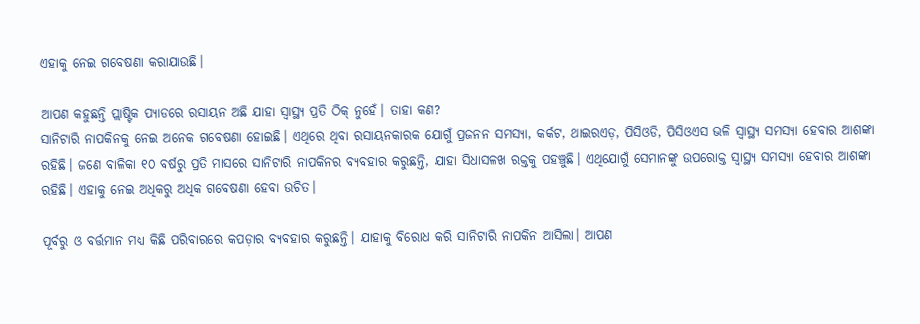ଏହାକୁ ନେଇ ଗବେଷଣା କରାଯାଉଛି।

ଆପଣ କହୁଛନ୍ତି ପ୍ଲାଷ୍ଟିକ ପ୍ୟାଡରେ ରସାୟନ ଅଛି ଯାହା ସ୍ବାସ୍ଥ୍ୟ ପ୍ରତି ଠିକ୍‌ ନୁହେଁ। ତାହା କଣ?
ସାନିଟାରି ନାପକିନକୁ ନେଇ ଅନେକ ଗବେଷଣା ହୋଇଛି। ଏଥିରେ ଥିବା ରସାୟନକାରକ ଯୋଗୁଁ ପ୍ରଜନନ ସମସ୍ୟା, କର୍କଟ, ଥାଇରଏଡ଼, ପିସିଓଡି, ପିସିଓଏସ ଭଳି ସ୍ବାସ୍ଥ୍ୟ ସମସ୍ୟା ହେବାର ଆଶଙ୍କା ରହିଛି। ଜଣେ ବାଳିକା ୧୦ ବର୍ଷରୁ ପ୍ରତି ମାସରେ ସାନିଟାରି ନାପକିନର ବ୍ୟବହାର କରୁଛନ୍ତି, ଯାହା ସିଧାସଳଖ ରକ୍ତକୁ ପହଞ୍ଚୁଛି। ଏଥିଯୋଗୁଁ ସେମାନଙ୍କୁ ଉପରୋକ୍ତ ସ୍ବାସ୍ଥ୍ୟ ସମସ୍ୟା ହେବାର ଆଶଙ୍କା ରହିଛି। ଏହାକୁ ନେଇ ଅଧିକରୁ ଅଧିକ ଗବେଷଣା ହେବା ଉଚିତ।

ପୂର୍ବରୁ ଓ ବର୍ତ୍ତମାନ ମଧ୍ୟ କିଛି ପରିବାରରେ କପଡ଼ାର ବ୍ୟବହାର କରୁଛନ୍ତି। ଯାହାକୁ ବିରୋଧ କରି ସାନିଟାରି ନାପକିନ ଆସିଲା। ଆପଣ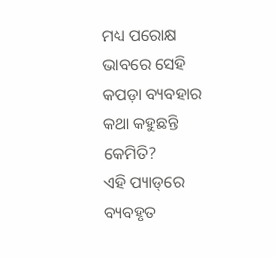ମଧ୍ୟ ପରୋକ୍ଷ ଭାବରେ ସେହି କପଡ଼ା ବ୍ୟବହାର କଥା କହୁଛନ୍ତି କେମିତି?
ଏହି ପ୍ୟାଡ୍‌ରେ ବ୍ୟବହୃତ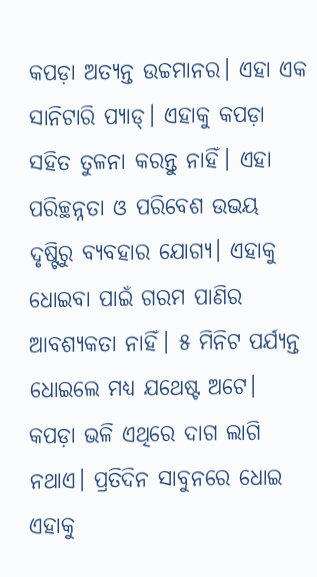କପଡ଼ା ଅତ୍ୟନ୍ତ ଉଚ୍ଚମାନର। ଏହା ଏକ ସାନିଟାରି ପ୍ୟାଡ୍‌। ଏହାକୁ କପଡ଼ା ସହିତ ତୁଳନା କରନ୍ତୁ ନାହିଁ। ଏହା ପରିଚ୍ଛନ୍ନତା ଓ ପରିବେଶ ଉଭୟ ଦୃଷ୍ଟିରୁ ବ୍ୟବହାର ଯୋଗ୍ୟ। ଏହାକୁ ଧୋଇବା ପାଇଁ ଗରମ ପାଣିର ଆବଶ୍ୟକତା ନାହିଁ। ୫ ମିନିଟ ପର୍ଯ୍ୟନ୍ତ ଧୋଇଲେ ମଧ୍ୟ ଯଥେଷ୍ଟ ଅଟେ। କପଡ଼ା ଭଳି ଏଥିରେ ଦାଗ ଲାଗି ନଥାଏ। ପ୍ରତିଦିନ ସାବୁନରେ ଧୋଇ ଏହାକୁ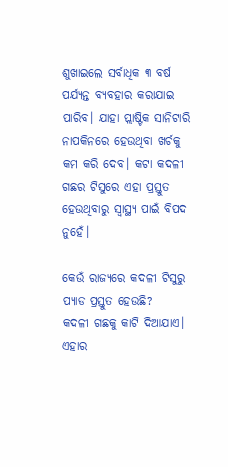ଶୁଖାଇଲେ ସର୍ବାଧିକ ୩ ବର୍ଷ ପର୍ଯ୍ୟନ୍ତ ବ୍ୟବହାର କରାଯାଇ ପାରିବ। ଯାହା ପ୍ଲାଷ୍ଟିକ ସାନିଟାରି ନାପକିନରେ ହେଉଥିବା ଖର୍ଚକୁ କମ କରି ଦେବ। କଟା କଦଳୀ ଗଛର ଟିସୁରେ ଏହା ପ୍ରସ୍ତୁତ ହେଉଥିବାରୁ ସ୍ବାସ୍ଥ୍ୟ ପାଇଁ ବିପଦ ନୁହେଁ।

କେଉଁ ରାଜ୍ୟରେ କଦଳୀ ଟିସୁରୁ ପ୍ୟାଡ ପ୍ରସ୍ତୁତ ହେଉଛି?
କଦଳୀ ଗଛକୁ କାଟି ଦିଆଯାଏ। ଏହାର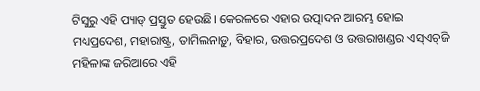ଟିସୁରୁ ଏହି ପ୍ୟାଡ୍‌ ପ୍ରସ୍ତୁତ ହେଉଛି। କେରଳରେ ଏହାର ଉତ୍ପାଦନ ଆରମ୍ଭ ହୋଇ ମଧ୍ୟପ୍ରଦେଶ, ମହାରାଷ୍ଟ୍ର, ତାମିଲନାଡ଼ୁ, ବିହାର, ଉତ୍ତରପ୍ରଦେଶ ଓ ଉତ୍ତରାଖଣ୍ଡର ଏସ୍‌ଏଚ୍‌ଜି ମହିଳାଙ୍କ ଜରିଆରେ ଏହି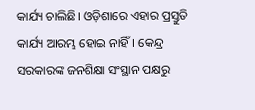କାର୍ଯ୍ୟ ଚାଲିଛି। ଓଡ଼ିଶାରେ ଏହାର ପ୍ରସ୍ତୁତି କାର୍ଯ୍ୟ ଆରମ୍ଭ ହୋଇ ନାହିଁ। କେନ୍ଦ୍ର ସରକାରଙ୍କ ଜନଶିକ୍ଷା ସଂସ୍ଥାନ ପକ୍ଷରୁ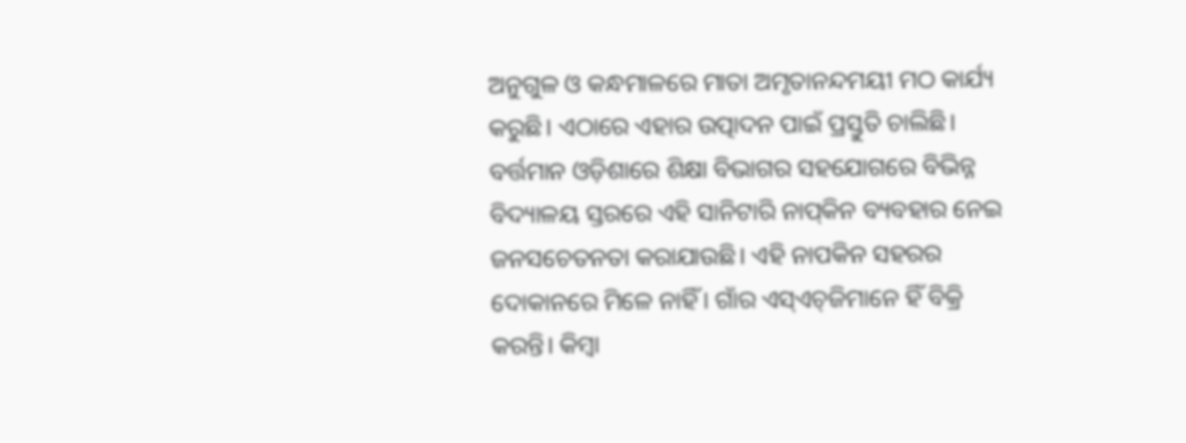ଅନୁଗୁଳ ଓ କନ୍ଧମାଳରେ ମାତା ଅମୃତାନନ୍ଦମୟୀ ମଠ କାର୍ଯ୍ୟ କରୁଛି। ଏଠାରେ ଏହାର ଉତ୍ପାଦନ ପାଇଁ ପ୍ରସ୍ତୁତି ଚାଲିଛି। ବର୍ତ୍ତମାନ ଓଡ଼ିଶାରେ ଶିକ୍ଷା ବିଭାଗର ସହଯୋଗରେ ବିଭିନ୍ନ ବିଦ୍ୟାଳୟ ସ୍ତରରେ ଏହି ସାନିଟାରି ନାପ୍‌କିନ ବ୍ୟବହାର ନେଇ ଜନସଚେତନତା କରାଯାଉଛି। ଏହି ନାପକିନ ସହରର ଦୋକାନରେ ମିଳେ ନାହିଁ। ଗାଁର ଏସ୍‌ଏଚ୍‌ଜିମାନେ ହିଁ ବିକ୍ରି କରନ୍ତି। କିମ୍ବା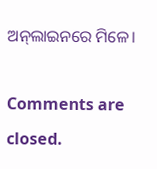ଅନ୍‌ଲାଇନରେ ମିଳେ।

Comments are closed.